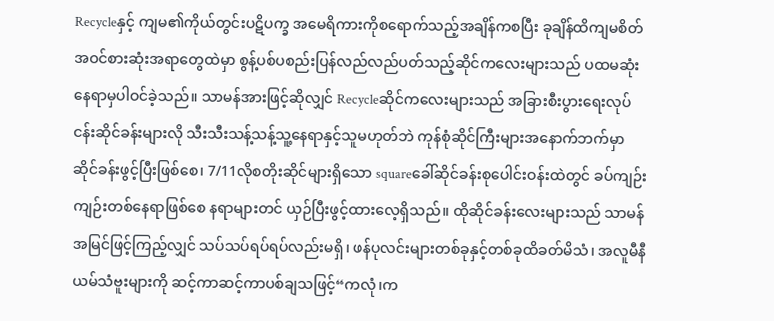Recycleနှင့် ကျမ၏ကိုယ်တွင်းပဋိပက္ခ အမေရိကားကိုစရောက်သည့်အချိန်ကစပြီး ခုချိန်ထိကျမစိတ်အဝင်စားဆုံးအရာတွေထဲမှာ စွန့်ပစ်ပစည်းပြန်လည်လည်ပတ်သည့်ဆိုင်ကလေးများသည် ပထမဆုံးနေရာမှပါဝင်ခဲ့သည်။ သာမန်အားဖြင့်ဆိုလျှင် Recycleဆိုင်ကလေးများသည် အခြားစီးပွားရေးလုပ်ငန်းဆိုင်ခန်းများလို သီးသီးသန့်သန့်သူ့နေရာနှင့်သူမဟုတ်ဘဲ ကုန်စုံဆိုင်ကြီးများအနောက်ဘက်မှာ ဆိုင်ခန်းဖွင့်ပြီးဖြစ်စေ၊ 7/11လိုစတိုးဆိုင်များရှိသော squareခေါ်ဆိုင်ခန်းစုပေါင်းဝန်းထဲတွင် ခပ်ကျဉ်းကျဉ်းတစ်နေရာဖြစ်စေ နရာများတင် ယှဉ်ပြီးဖွင့်ထားလေ့ရှိသည်။ ထိုဆိုင်ခန်းလေးများသည် သာမန်အမြင်ဖြင့်ကြည့်လျှင် သပ်သပ်ရပ်ရပ်လည်းမရှိ၊ ဖန်ပုလင်းများတစ်ခုနှင့်တစ်ခုထိခတ်မိသံ၊ အလူမီနီယမ်သံဗူးများကို ဆင့်ကာဆင့်ကာပစ်ချသဖြင့်“ကလုံ၊က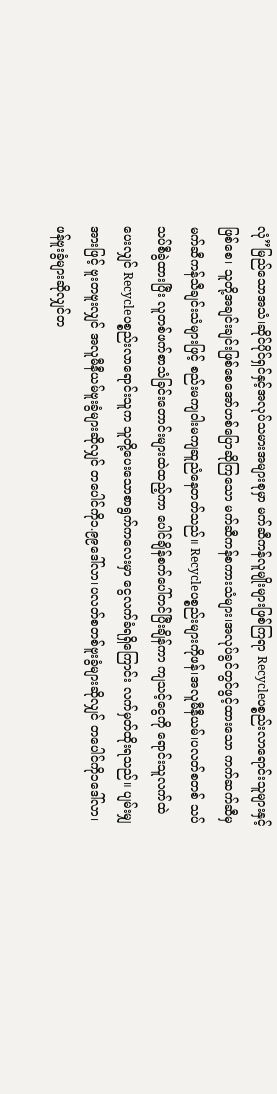လုံ”မြည်သောအသံ၊ဆိုင်ပိုင်ရှင်နှင့်အလုပ်သမားအများစုမှာ မက်ဆီကန်လူမျိုးများဖြစ်ကြရာ Recycleပစ္စည်းလာရောင်းသူများနှင့်ဖြစ်စေ၊ သူတို့အချင်းချင်းဖြစ်စေအော်ဟစ်ပြောဆိုကြသော မက်ဆီကန်စကားသံများ၊အလုပ်ခွင်တွင်ဖွင့်ထားသော ကက်ဆက်ဆီမှမက်ဆီကန်သီချင်းသံများဖြင့် စည်းမကျဝါးမကျဆူညံနေတတ်သည်။ Recycleပစ္စည်းများကိုဖန်၊အလူမီနီယမ်၊ပလတ်စတစ် သပ်သပ်စီခွဲထားပြီး လူတစ်ဖက်စာသံခြင်းတောင်းများထဲထည့်ကာ ပေါင်ချိန်စက်ပေါ်တင်ပြီးချိန်ကာ ကျသင့်ငွေကို ရောင်းသူလက်ထဲပေးလျှင် Recycleပစ္စည်းလာရောင်းသူက သူတို့ပေးသောစာရွက်ကလေးမှာ ငွေလက်ခံရရှိကြောင်း လက်မှတ်ထိုးရသည်။ ပျမ်းမျှအားဖြင့် ဗူးတဗူးလျှင် အလူမီနီယမ်ဗူးခွံများဆိုလျှင် တပေါင်ကို၁.၉၉ဒေါ်လာ၊ပလတ်စတစ်ဗူးခွံများဆိုလျှင် တပေါင်ကို၁ဒေါ်လာ၊ ဖန်ဗူးခွံများဆိုလျှင်တ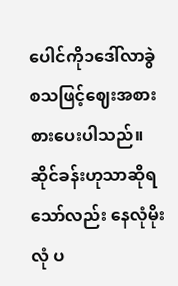ပေါင်ကို၁ဒေါ်လာခွဲ စသဖြင့်ဈေးအစားစားပေးပါသည်။ ဆိုင်ခန်းဟုသာဆိုရသော်လည်း နေလုံမိုးလုံ ပ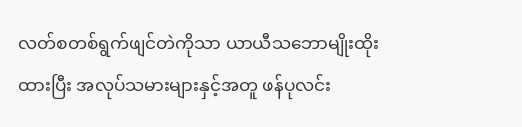လတ်စတစ်ရွက်ဖျင်တဲကိုသာ ယာယီသဘောမျိုးထိုးထားပြီး အလုပ်သမားများနှင့်အတူ ဖန်ပုလင်း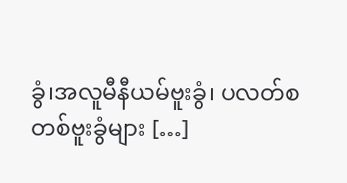ခွံ၊အလူမီနီယမ်ဗူးခွံ၊ ပလတ်စတစ်ဗူးခွံများ […]